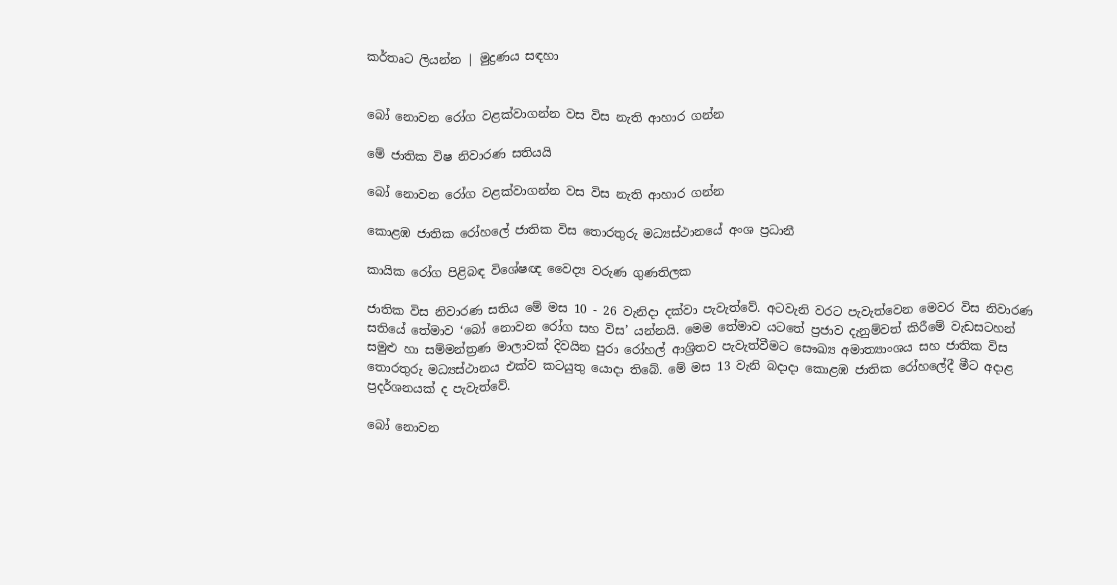කර්තෘට ලියන්න | මුද්‍රණය සඳහා


බෝ නොවන රෝග වළක්වාගන්න වස විස නැති ආහාර ගන්න

මේ ජාතික විෂ නිවාරණ සතියයි

බෝ නොවන රෝග වළක්වාගන්න වස විස නැති ආහාර ගන්න

කොළඹ ජාතික රෝහලේ ජාතික විස තොරතුරු මධ්‍යස්ථානයේ අංශ ප්‍රධානී

කායික රෝග පිළිබඳ විශේෂඥ වෛද්‍ය වරුණ ගුණතිලක

ජාතික විස නිවාරණ සතිය මේ මස 10 - 26 වැනිදා දක්වා පැවැත්වේ. අටවැනි වරට පැවැත්වෙන මෙවර විස නිවාරණ සතියේ තේමාව ‘බෝ නොවන රෝග සහ විස’ යන්නයි. මෙම තේමාව යටතේ ප්‍රජාව දැනුම්වත් කිරීමේ වැඩසටහන් සමුළු හා සම්මන්ත්‍රණ මාලාවක් දිවයින පුරා රෝහල් ආශ්‍රිතව පැවැත්වීමට සෞඛ්‍ය අමාත්‍යාංශය සහ ජාතික විස තොරතුරු මධ්‍යස්ථානය එක්ව කටයුතු යොදා තිබේ. මේ මස 13 වැනි බදාදා කොළඹ ජාතික රෝහලේදී මීට අදාළ ප්‍රදර්ශනයක් ද පැවැත්වේ.

බෝ නොවන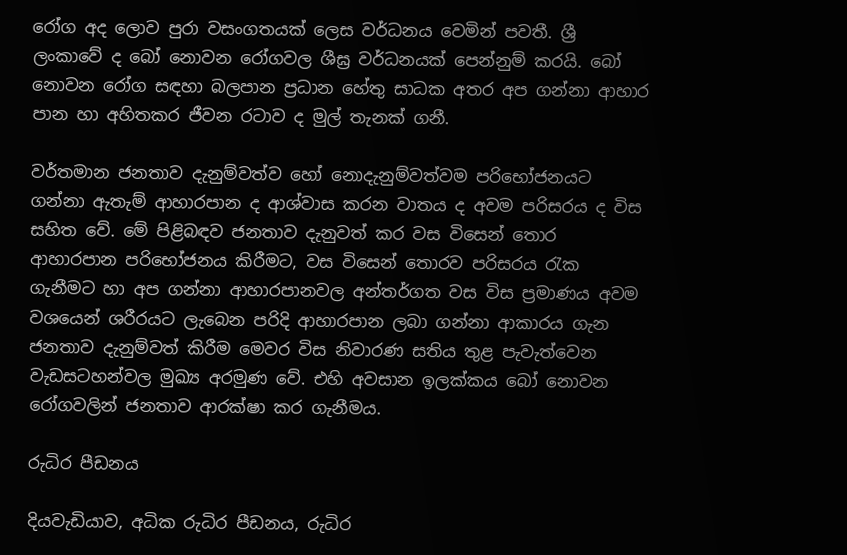රෝග අද ලොව පුරා වසංගතයක් ලෙස වර්ධනය වෙමින් පවතී. ශ්‍රී ලංකාවේ ද බෝ නොවන රෝගවල ශීඝ්‍ර වර්ධනයක් පෙන්නුම් කරයි. බෝ නොවන රෝග සඳහා බලපාන ප්‍රධාන හේතු සාධක අතර අප ගන්නා ආහාර පාන හා අහිතකර ජීවන රටාව ද මුල් තැනක් ගනී.

වර්තමාන ජනතාව දැනුම්වත්ව හෝ නොදැනුම්වත්වම පරිභෝජනයට ගන්නා ඇතැම් ආහාරපාන ද ආශ්වාස කරන වාතය ද අවම පරිසරය ද විස සහිත වේ. මේ පිළිබඳව ජනතාව දැනුවත් කර වස විසෙන් තොර ආහාරපාන පරිභෝජනය කිරීමට, වස විසෙන් තොරව පරිසරය රැක ගැනීමට හා අප ගන්නා ආහාරපානවල අන්තර්ගත වස විස ප්‍රමාණය අවම වශයෙන් ශරීරයට ලැබෙන පරිදි ආහාරපාන ලබා ගන්නා ආකාරය ගැන ජනතාව දැනුම්වත් කිරීම මෙවර විස නිවාරණ සතිය තුළ පැවැත්වෙන වැඩසටහන්වල මුඛ්‍ය අරමුණ වේ. එහි අවසාන ඉලක්කය බෝ නොවන රෝගවලින් ජනතාව ආරක්ෂා කර ගැනීමය.

රුධිර පීඩනය

දියවැඩියාව, අධික රුධිර පීඩනය, රුධිර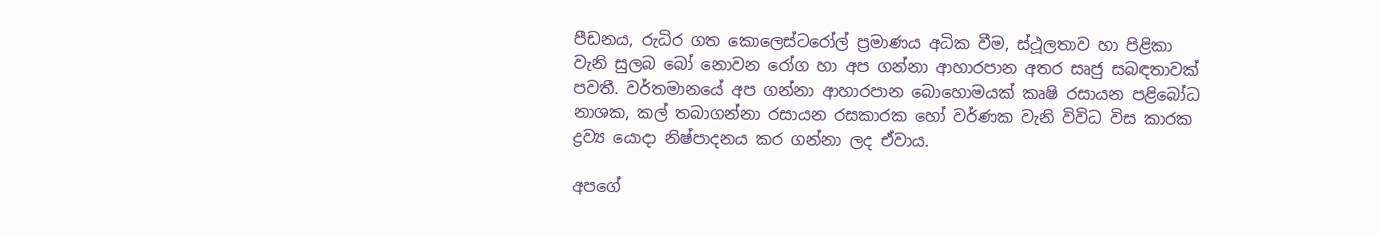පීඩනය, රුධිර ගත කොලෙස්ටරෝල් ප්‍රමාණය අධික වීම, ස්ථූලතාව හා පිළිකා වැනි සුලබ බෝ නොවන රෝග හා අප ගන්නා ආහාරපාන අතර සෘජු සබඳතාවක් පවතී. වර්තමානයේ අප ගන්නා ආහාරපාන බොහොමයක් කෘෂි රසායන පළිබෝධ නාශක, කල් තබාගන්නා රසායන රසකාරක හෝ වර්ණක වැනි විවිධ විස කාරක ද්‍රව්‍ය යොදා නිෂ්පාදනය කර ගන්නා ලද ඒවාය.

අපගේ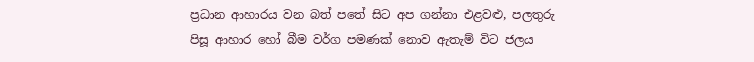ප්‍රධාන ආහාරය වන බත් පතේ සිට අප ගන්නා එළවළු, පලතුරු පිසූ ආහාර හෝ බීම වර්ග පමණක් නොව ඇතැම් විට ජලය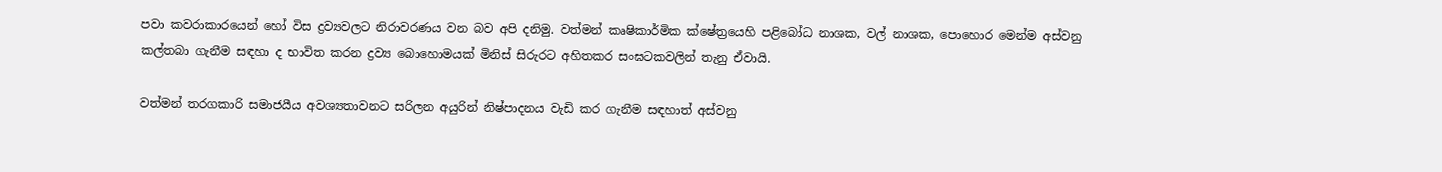පවා කවරාකාරයෙන් හෝ විස ද්‍රව්‍යවලට නිරාවරණය වන බව අපි දනිමු. වත්මන් කෘෂිකාර්මික ක්ෂේත්‍රයෙහි පළිබෝධ නාශක, වල් නාශක, පොහොර මෙන්ම අස්වනු කල්තබා ගැනීම සඳහා ද භාවිත කරන ද්‍රව්‍ය බො‍හොමයක් මිනිස් සිරුරට අහිතකර සංඝටකවලින් තැනු ඒවායි.

වත්මන් තරගකාරි සමාජයීය අවශ්‍යතාවනට සරිලන අයුරින් නිෂ්පාදනය වැඩි කර ගැනීම සඳහාත් අස්වනු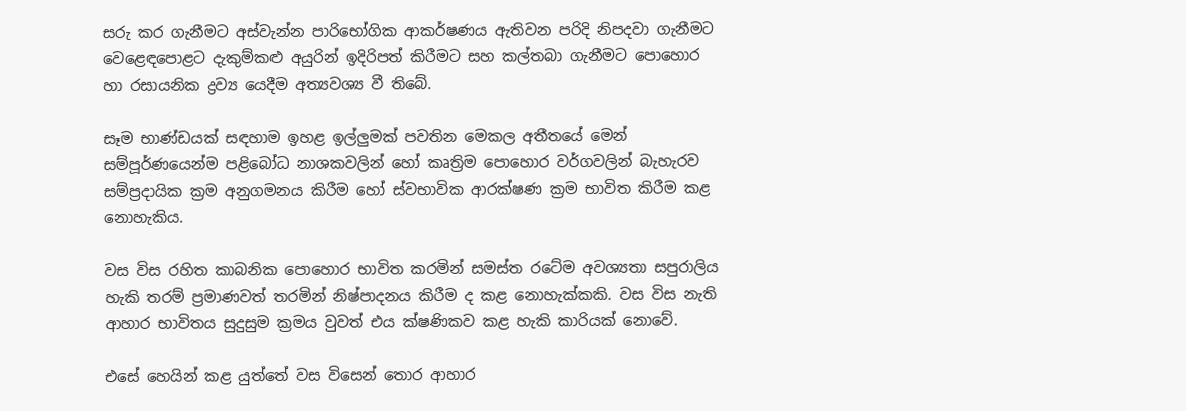සරු කර ගැනීමට අස්වැන්න පාරිභෝගික ආකර්ෂණය ඇතිවන පරිදි නිපදවා ගැනීමට වෙළෙඳපොළට දැකුම්කළු අයුරින් ඉදිරිපත් කිරීමට සහ කල්තබා ගැනීමට පොහොර හා රසායනික ද්‍රව්‍ය යෙදීම අත්‍යවශ්‍ය වී තිබේ.

සෑම භාණ්ඩයක් සඳහාම ඉහළ ඉල්ලුමක් පවතින මෙකල අතීතයේ මෙන් සම්පූර්ණයෙන්ම පළිබෝධ නාශකවලින් හෝ කෘත්‍රිම පොහොර වර්ගවලින් බැහැරව සම්ප්‍රදායික ක්‍රම අනුගමනය කිරීම හෝ ස්වභාවික ආරක්ෂණ ක්‍රම භාවිත කිරීම කළ නොහැකිය.

වස විස රහිත කාබනික පොහොර භාවිත කරමින් සමස්ත රටේම අවශ්‍යතා සපුරාලිය හැකි තරම් ප්‍රමාණවත් තරමින් නිෂ්පාදනය කිරීම ද කළ නොහැක්කකි. වස විස නැති ආහාර භාවිතය සුදුසුම ක්‍රමය වුවත් එය ක්ෂණිකව කළ හැකි කාරියක් නොවේ.

එසේ හෙයින් කළ යුත්තේ වස විසෙන් තොර ආහාර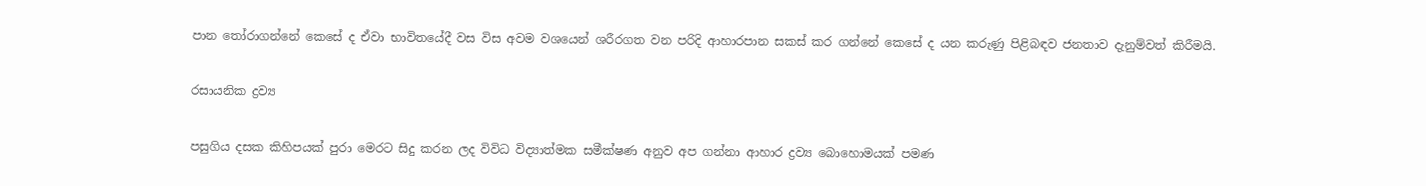පාන තෝරාගන්නේ කෙසේ ද ඒවා භාවිතයේදී වස විස අවම වශයෙන් ශරීරගත වන පරිදි ආහාරපාන සකස් කර ගන්නේ කෙසේ ද යන කරුණු පිළිබඳව ජනතාව දැනුම්වත් කිරීමයි.

රසායනික ද්‍රව්‍ය

පසුගිය දසක කිහිපයක් පුරා මෙරට සිදු කරන ලද විවිධ විද්‍යාත්මක සමීක්ෂණ අනුව අප ගන්නා ආහාර ද්‍රව්‍ය බොහොමයක් පමණ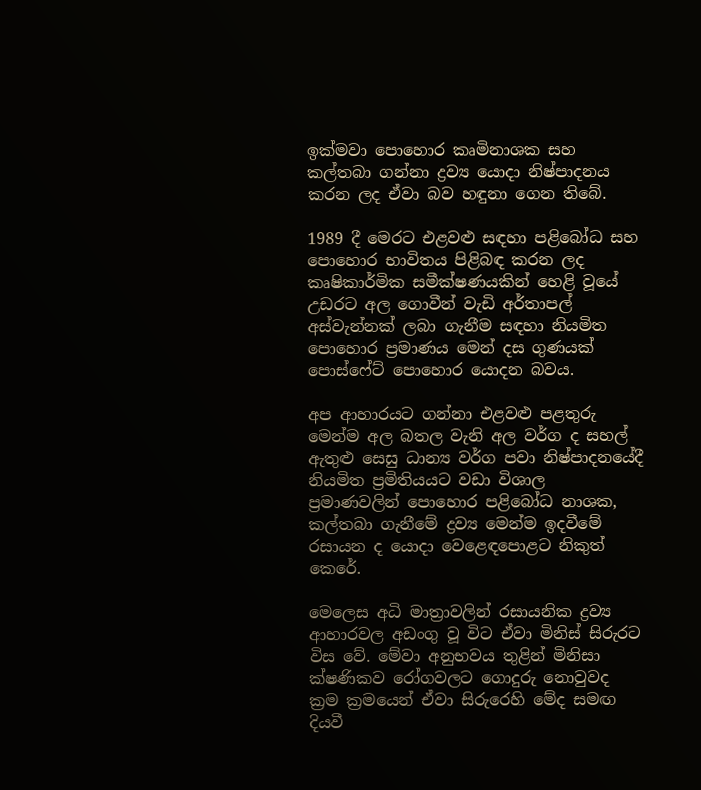ඉක්මවා පොහොර කෘමිනාශක සහ කල්තබා ගන්නා ද්‍රව්‍ය යොදා නිෂ්පාදනය කරන ලද ඒවා බව හඳුනා ගෙන තිබේ.

1989 දී මෙරට එළවළු සඳහා පළිබෝධ සහ පොහොර භාවිතය පිළිබඳ කරන ලද කෘෂිකාර්මික සමීක්ෂණයකින් හෙළි වූයේ උඩරට අල ගොවීන් වැඩි අර්තාපල් අස්වැන්නක් ලබා ගැනීම සඳහා නියමිත පොහොර ප්‍රමාණය මෙන් දස ගුණයක් පොස්ෆේට් පොහොර යොදන බවය.

අප ආහාරයට ගන්නා එළවළු පළතුරු මෙන්ම අල බතල වැනි අල වර්ග ද සහල් ඇතුළු සෙසු ධාන්‍ය වර්ග පවා නිෂ්පාදනයේදී නියමිත ප්‍රමිතියයට වඩා විශාල ප්‍රමාණවලින් පොහොර පළිබෝධ නාශක, කල්තබා ගැනීමේ ද්‍රව්‍ය මෙන්ම ඉදවීමේ රසායන ද යොදා වෙළෙඳපොළට නිකුත් කෙරේ.

මෙලෙස අධි මාත්‍රාවලින් රසායනික ද්‍රව්‍ය ආහාරවල අඩංගු වූ විට ඒවා මිනිස් සිරුරට විස වේ. මේවා අනුභවය තුළින් මිනිසා ක්ෂණිකව රෝගවලට ගොදුරු නොවුවද ක්‍රම ක්‍රමයෙන් ඒවා සිරුරෙහි මේද සමඟ දියවී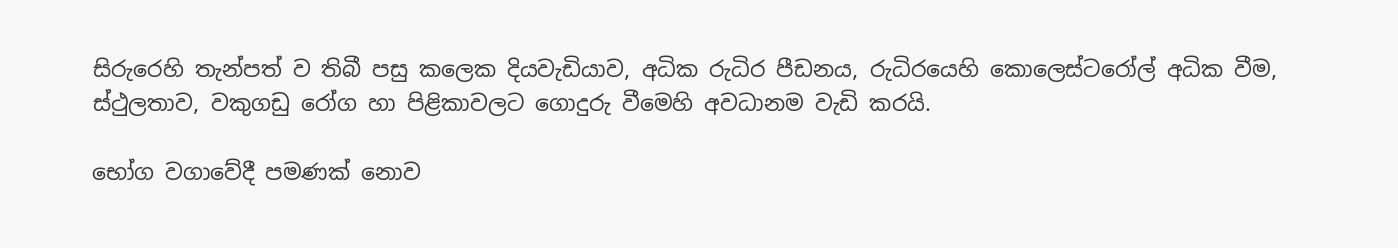සිරුරෙහි තැන්පත් ව තිබී පසු කලෙක දියවැඩියාව, අධික රුධිර පීඩනය, රුධිරයෙහි කොලෙස්ටරෝල් අධික වීම, ස්ථුලතාව, වකුගඩු රෝග හා පිළිකාවලට ගොදුරු වීමෙහි අවධානම වැඩි කරයි.

භෝග වගාවේදී පමණක් නොව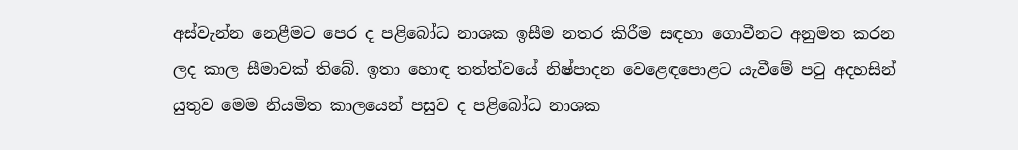අස්වැන්න නෙළීමට පෙර ද පළිබෝධ නාශක ඉසීම නතර කිරීම සඳහා ගොවීනට අනුමත කරන ලද කාල සීමාවක් තිබේ. ඉතා හොඳ තත්ත්වයේ නිෂ්පාදන වෙළෙඳපොළට යැවීමේ පටු අදහසින් යුතුව මෙම නියමිත කාලයෙන් පසුව ද පළිබෝධ නාශක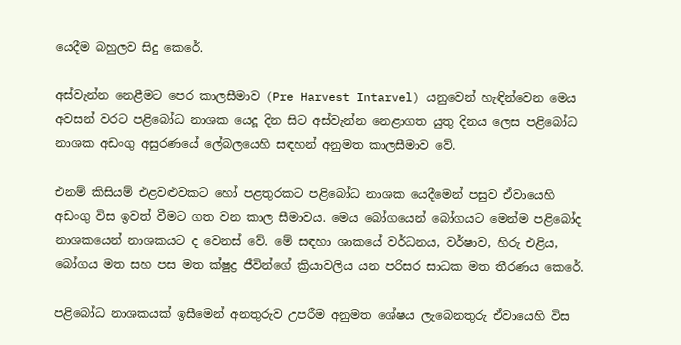යෙදීම බහුලව සිදු කෙරේ.

අස්වැන්න නෙළීමට පෙර කාලසීමාව (Pre Harvest Intarvel) යනුවෙන් හැඳින්වෙන මෙය අවසන් වරට පළිබෝධ නාශක යෙදූ දින සිට අස්වැන්න නෙළාගත යුතු දිනය ලෙස පළිබෝධ නාශක අඩංගු අසුරණයේ ලේබලයෙහි සඳහන් අනුමත කාලසීමාව වේ.

එනම් කිසියම් එළවළුවකට හෝ පළතුරකට පළිබෝධ නාශක යෙදීමෙන් පසුව ඒවායෙහි අඩංගු විස ඉවත් වීමට ගත වන කාල සීමාවය. මෙය බෝගයෙන් බෝගයට මෙන්ම පළිබෝද නාශකයෙන් නාශකයට ද වෙනස් වේ. මේ සඳහා ශාකයේ වර්ධනය, වර්ෂාව, හිරු එළිය, බෝගය මත සහ පස මත ක්ෂුද්‍ර ජීවින්ගේ ක්‍රියාවලිය යන පරිසර සාධක මත තීරණය කෙරේ.

පළිබෝධ නාශකයක් ඉසීමෙන් අනතුරුව උපරීම අනුමත ශේෂය ලැබෙනතුරු ඒවායෙහි විස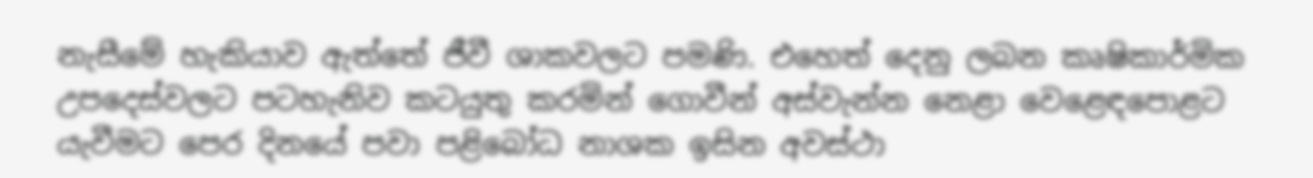නැසීමේ හැකියාව ඇත්තේ ජීවී ශාකවලට පමණි. එහෙත් දෙනු ලබන කෘෂිකාර්මික උපදෙස්වලට පටහැනිව කටයුතු කරමින් ගොවීන් අස්වැන්න නෙළා වෙළෙඳපොළට යැවීමට පෙර දිනයේ පවා පළිබෝධ නාශක ඉසින අවස්ථා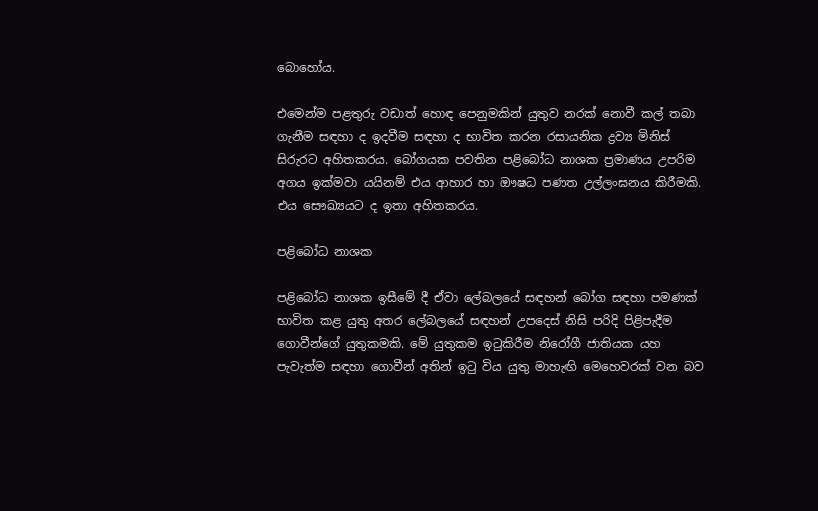බොහෝය.

එමෙන්ම පළතුරු වඩාත් හොඳ පෙනුමකින් යුතුව නරක් නොවී කල් තබා ගැනීම සඳහා ද ඉදවීම සඳහා ද භාවිත කරන රසායනික ද්‍රව්‍ය මිනිස් සිරුරට අහිතකරය. බෝගයක පවතින පළිබෝධ නාශක ප්‍රමාණය උපරිම අගය ඉක්මවා යයිනම් එය ආහාර හා ඖෂධ පණත උල්ලංඝනය කිරීමකි. එය සෞඛ්‍යයට ද ඉතා අහිතකරය.

පළිබෝධ නාශක

පළිබෝධ නාශක ඉසීමේ දී ඒවා ලේබලයේ සඳහන් බෝග සඳහා පමණක් භාවිත කළ යුතු අතර ලේබලයේ සඳහන් උපදෙස් නිසි පරිදි පිළිපැදීම ගොවීන්ගේ යුතුකමකි. මේ යුතුකම ඉටුකිරීම නිරෝගී ජාතියක යහ පැවැත්ම සඳහා ගොවීන් අතින් ඉටු විය යුතු මාහැඟි මෙහෙවරක් වන බව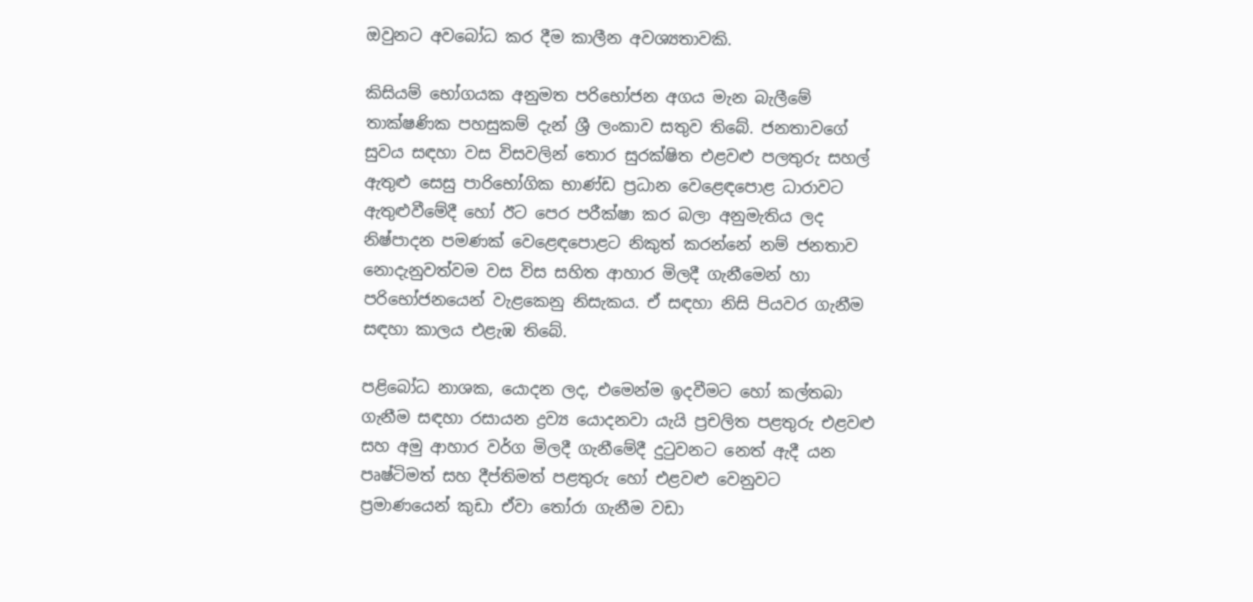ඔවුනට අවබෝධ කර දීම කාලීන අවශ්‍යතාවකි.

කිසියම් භෝගයක අනුමත පරිභෝජන අගය මැන බැලීමේ තාක්ෂණික පහසුකම් දැන් ශ්‍රී ලංකාව සතුව තිබේ. ජනතාවගේ සුවය සඳහා වස විසවලින් තොර සුරක්ෂිත එළවළු පලතුරු සහල් ඇතුළු සෙසු පාරිභෝගික භාණ්ඩ ප්‍රධාන වෙළෙඳපොළ ධාරාවට ඇතුළුවීමේදී හෝ ඊට පෙර පරීක්ෂා කර බලා අනුමැතිය ලද නිෂ්පාදන පමණක් වෙළෙඳපොළට නිකුත් කරන්නේ නම් ජනතාව නොදැනුවත්වම වස විස සහිත ආහාර මිලදී ගැනීමෙන් හා පරිභෝජනයෙන් වැළකෙනු නිසැකය. ඒ සඳහා නිසි පියවර ගැනීම සඳහා කාලය එළැඹ තිබේ.

පළිබෝධ නාශක, යොදන ලද, එමෙන්ම ඉදවීමට හෝ කල්තබා ගැනීම සඳහා රසායන ද්‍රව්‍ය යොදනවා යැයි ප්‍රචලිත පළතුරු එළවළු සහ අමු ආහාර වර්ග මිලදී ගැනීමේදී දුටුවනට නෙත් ඇදී යන පෘෂ්ටිමත් සහ දීප්තිමත් පළතුරු හෝ එළවළු වෙනුවට ප්‍රමාණයෙන් කුඩා ඒවා තෝරා ගැනීම වඩා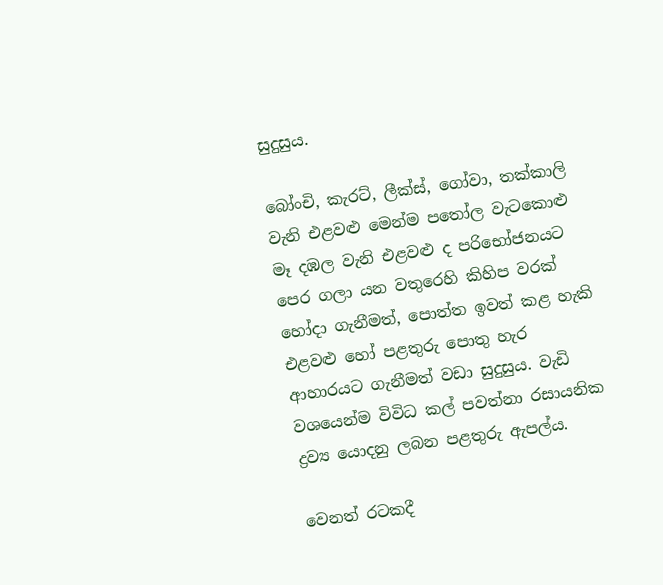සුදුසුය.

බෝංචි, කැරට්, ලීක්ස්, ගෝවා, තක්කාලි වැනි එළවළු මෙන්ම පතෝල වැටකොළු මෑ දඹල වැනි එළවළු ද පරිභෝජනයට පෙර ගලා යන වතුරෙහි කිහිප වරක් හෝදා ගැනීමත්, පොත්ත ඉවත් කළ හැකි එළවළු හෝ පළතුරු පොතු හැර ආහාරයට ගැනීමත් වඩා සුදුසුය. වැඩි වශයෙන්ම විවිධ කල් පවත්නා රසායනික ද්‍රව්‍ය යොදනු ලබන පළතුරු ඇපල්ය.

වෙනත් රටකදී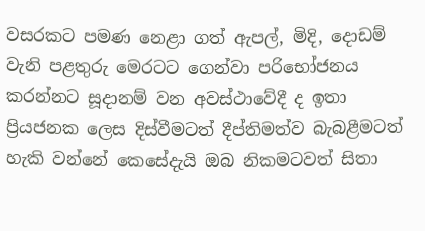වසරකට පමණ නෙළා ගත් ඇපල්, මිදි, දොඩම් වැනි පළතුරු මෙරටට ගෙන්වා පරිභෝජනය කරන්නට සූදානම් වන අවස්ථාවේදී ද ඉතා ප්‍රියජනක ලෙස දිස්වීමටත් දීප්තිමත්ව බැබළීමටත් හැකි වන්නේ කෙසේදැයි ඔබ නිකමටවත් සිතා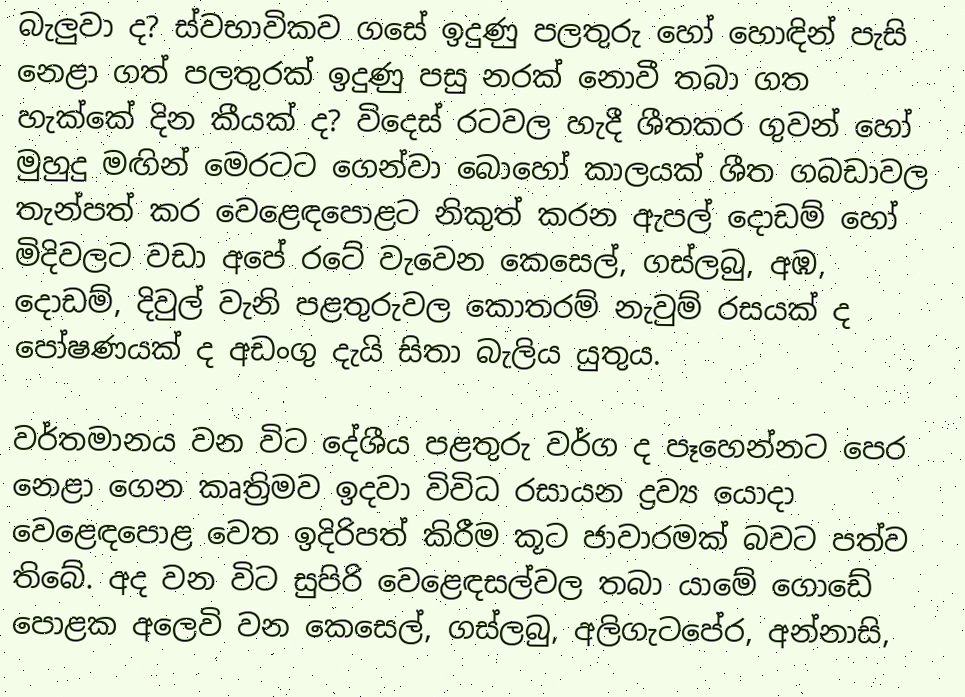බැලුවා ද? ස්වභාවිකව ගසේ ඉදුණු පලතුරු හෝ හොඳින් පැසි නෙළා ගත් පලතුරක් ඉදුණු පසු නරක් නොවී තබා ගත හැක්කේ දින කීයක් ද? විදෙස් රටවල හැදී ශීතකර ගුවන් හෝ මුහුදු මඟින් මෙරටට ගෙන්වා බොහෝ කාලයක් ශීත ගබඩාවල තැන්පත් කර වෙළෙඳපොළට නිකුත් කරන ඇපල් දොඩම් හෝ මිදිවලට වඩා අපේ රටේ වැවෙන කෙසෙල්, ගස්ලබු, අඹ, දොඩම්, දිවුල් වැනි පළතුරුවල කොතරම් නැවුම් රසයක් ද පෝෂණයක් ද අඩංගු දැයි සිතා බැලිය යුතුය.

වර්තමානය වන විට දේශීය පළතුරු වර්ග ද පෑහෙන්නට පෙර නෙළා ගෙන කෘත්‍රිමව ඉදවා විවිධ රසායන ද්‍රව්‍ය යොදා වෙළෙඳපොළ වෙත ඉදිරිපත් කිරීම කූට ජාවාරමක් බවට පත්ව තිබේ. අද වන විට සුපිරි වෙළෙඳසල්වල තබා යාමේ ගොඩේ පොළක අලෙවි වන කෙසෙල්, ගස්ලබු, අලිගැටපේර, අන්නාසි,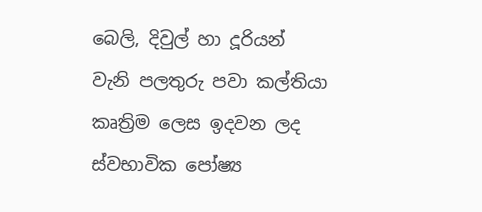බෙලි, දිවුල් හා දූරියන් වැනි පලතුරු පවා කල්තියා කෘත්‍රිම ලෙස ඉදවන ලද ස්වභාවික පෝෂ්‍ය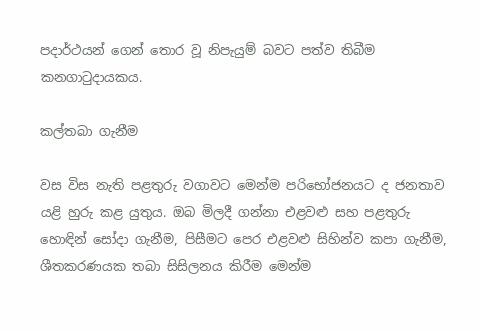පදාර්ථයන් ගෙන් තොර වූ නිපැයුම් බවට පත්ව තිබීම කනගාටුදායකය.

කල්තබා ගැනීම

වස විස නැති පළතුරු වගාවට මෙන්ම පරිභෝජනයට ද ජනතාව යළි හුරු කළ යුතුය. ඔබ මිලදී ගන්නා එළවළු සහ පළතුරු හොඳින් සෝදා ගැනීම, පිසීමට පෙර එළවළු සිහින්ව කපා ගැනීම, ශීතකරණයක තබා සිසිලනය කිරීම මෙන්ම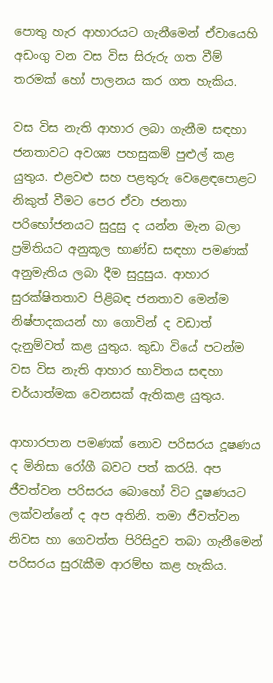පොතු හැර ආහාරයට ගැනීමෙන් ඒවායෙහි අඩංගු වන වස විස සිරුරු ගත වීම් තරමක් හෝ පාලනය කර ගත හැකිය.

වස විස නැති ආහාර ලබා ගැනීම සඳහා ජනතාවට අවශ්‍ය පහසුකම් පුළුල් කළ යුතුය. එළවළු සහ පළතුරු වෙළෙඳපොළට නිකුත් වීමට පෙර ඒවා ජනතා පරිභෝජනයට සුදුසු ද යන්න මැන බලා ප්‍රමිතියට අනුකූල භාණ්ඩ සඳහා පමණක් අනුමැතිය ලබා දීම සුදුසුය. ආහාර සුරක්ෂිතතාව පිළිබඳ ජනතාව මෙන්ම නිෂ්පාදකයන් හා ගොවින් ද වඩාත් දැනුම්වත් කළ යුතුය. කුඩා වියේ පටන්ම වස විස නැති ආහාර භාවිතය සඳහා චර්යාත්මක වෙනසක් ඇතිකළ යුතුය.

ආහාරපාන පමණක් නොව පරිසරය දූෂණය ද මිනිසා රෝගී බවට පත් කරයි. අප ජීවත්වන පරිසරය බොහෝ විට දූෂණයට ලක්වන්නේ ද අප අතිනි. තමා ජීවත්වන නිවස හා ගෙවත්ත පිරිසිදුව තබා ගැනීමෙන් පරිසරය සුරැකීම ආරම්භ කළ හැකිය.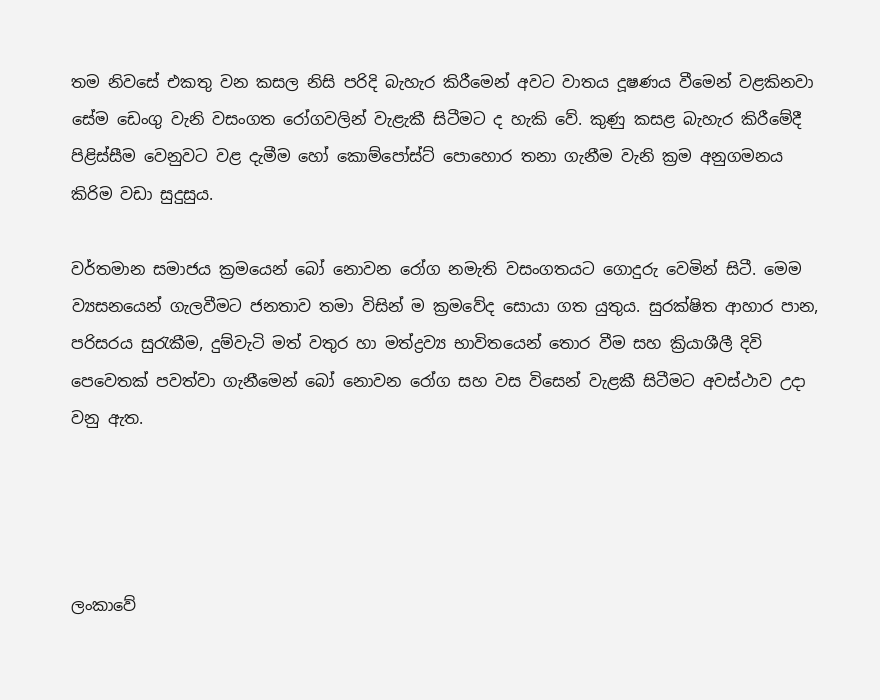තම නිවසේ එකතු වන කසල නිසි පරිදි බැහැර කිරීමෙන් අවට වාතය දූෂණය වීමෙන් වළකිනවා සේම ඩෙංගු වැනි වසංගත රෝගවලින් වැළැකී සිටීමට ද හැකි වේ. කුණු කසළ බැහැර කිරීමේදී පිළිස්සීම වෙනුවට වළ දැමීම හෝ කොම්පෝස්ට් පොහොර තනා ගැනීම වැනි ක්‍රම අනුගමනය කිරිම වඩා සුදුසුය.

වර්තමාන සමාජය ක්‍රමයෙන් බෝ නොවන රෝග නමැති වසංගතයට ගොදුරු වෙමින් සිටී. මෙම ව්‍යසනයෙන් ගැලවීමට ජනතාව තමා විසින් ම ක්‍රමවේද සොයා ගත යුතුය. සුරක්ෂිත ආහාර පාන, පරිසරය සුරැකීම, දුම්වැටි මත් වතුර හා මත්ද්‍රව්‍ය භාවිතයෙන් තොර වීම සහ ක්‍රියාශීලී දිවි පෙවෙතක් පවත්වා ගැනීමෙන් බෝ නොවන රෝග සහ වස විසෙන් වැළකී සිටීමට අවස්ථාව උදා වනු ඇත.




ලංකාවේ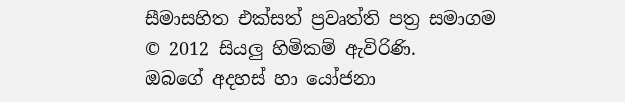සීමාසහිත එක්සත් ප්‍රවෘත්ති පත්‍ර සමාගම
© 2012 සියලු හිමිකම් ඇවිරිණි.
ඔබගේ අදහස් හා යෝජනා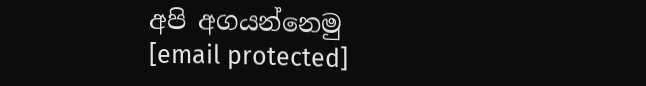අපි අගයන්නෙමු
[email protected]